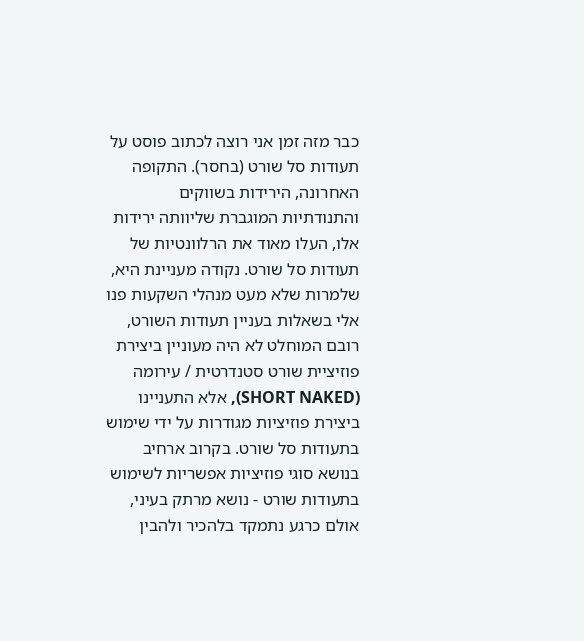כבר מזה זמן אני רוצה לכתוב פוסט על תעודות סל שורט (בחסר). התקופה האחרונה, הירידות בשווקים והתנודתיות המוגברת שליוותה ירידות אלו, העלו מאוד את הרלוונטיות של תעודות סל שורט. נקודה מעניינת היא, שלמרות שלא מעט מנהלי השקעות פנו אלי בשאלות בעניין תעודות השורט, רובם המוחלט לא היה מעוניין ביצירת פוזיציית שורט סטנדרטית / עירומה (SHORT NAKED), אלא התעניינו ביצירת פוזיציות מגודרות על ידי שימוש בתעודות סל שורט. בקרוב ארחיב בנושא סוגי פוזיציות אפשריות לשימוש בתעודות שורט - נושא מרתק בעיני, אולם כרגע נתמקד בלהכיר ולהבין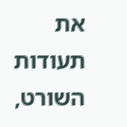את תעודות השורט,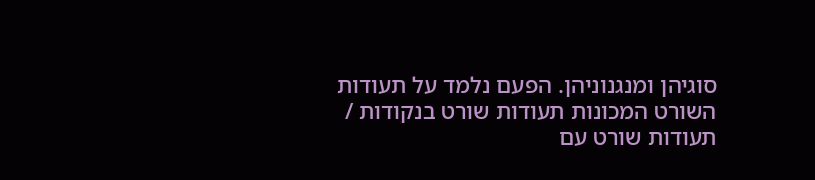סוגיהן ומנגנוניהן. הפעם נלמד על תעודות השורט המכונות תעודות שורט בנקודות / תעודות שורט עם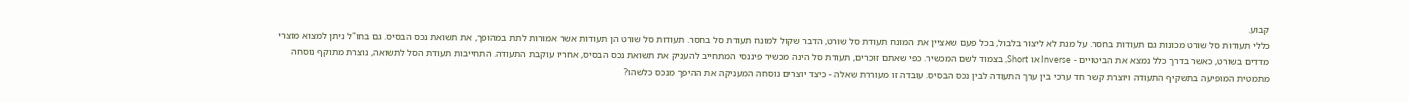קבוע.
כללי תעודות סל שורט מכונות גם תעודות בחסר. על מנת לא ליצור בלבול, בכל פעם שאציין את המונח תעודת סל שורט, הדבר שקול למונח תעודת סל בחסר. תעודות סל שורט הן תעודות אשר אמורות לתת במהופך, את תשואת נכס הבסיס. גם בחו"ל ניתן למצוא מוצרי מדדים בשורט, כאשר בדרך כלל נמצא את הביטויים - Inverse או Short, בצמוד לשם המכשיר. כפי שאתם זוכרים, תעודת סל הינה מכשיר פיננסי המתחייב להעניק את תשואת נכס הבסיס, אחריו עוקבת התעודה. התחייבות תעודת הסל לתשואה, נוצרת מתוקף נוסחה מתמטית המופיעה בתשקיף התעודה ויוצרת קשר חד ערכי בין ערך התעודה לבין נכס הבסיס. עובדה זו מעוררת שאלה - כיצד יוצרים נוסחה המעניקה את ההיפך מנכס כלשהו?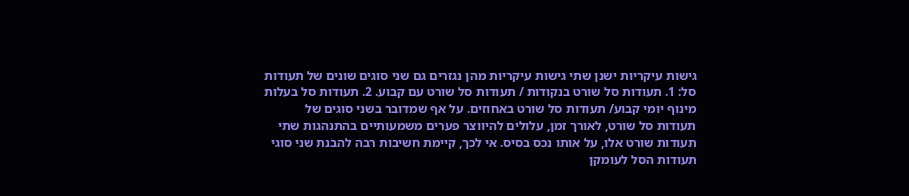גישות עיקריות ישנן שתי גישות עיקריות מהן נגזרים גם שני סוגים שונים של תעודות סל: 1. תעודות סל שורט בנקודות / תעודות סל שורט עם קבוע. 2. תעודות סל בעלות מינוף יומי קבוע/ תעודות סל שורט באחוזים. על אף שמדובר בשני סוגים של תעודות סל שורט, לאורך זמן, עלולים להיווצר פערים משמעותיים בהתנהגות שתי תעודות שורט אלו, על אותו נכס בסיס. אי לכך, קיימת חשיבות רבה להבנת שני סוגי תעודות הסל לעומקן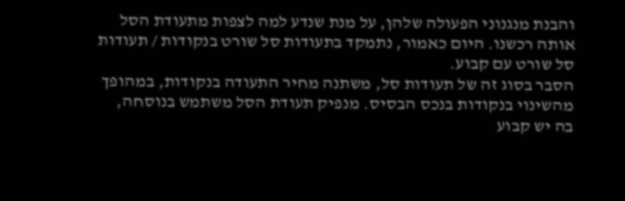והבנת מנגנוני הפעולה שלהן, על מנת שנדע למה לצפות מתעודת הסל אותה רכשנו. היום כאמור, נתמקד בתעודות סל שורט בנקודות / תעודות סל שורט עם קבוע.
הסבר בסוג זה של תעודות סל, משתנה מחיר התעודה בנקודות, במהופך מהשינוי בנקודות בנכס הבסיס. מנפיק תעודת הסל משתמש בנוסחה, בה יש קבוע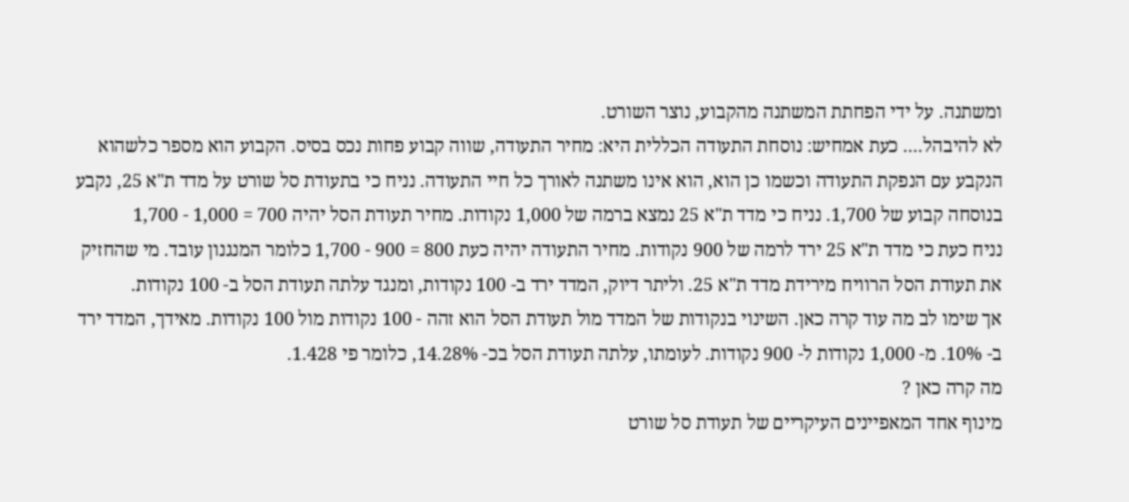ומשתנה. על ידי הפחתת המשתנה מהקבוע, נוצר השורט.
לא להיבהל.... כעת אמחיש: נוסחת התעודה הכללית היא: מחיר התעודה, שווה קבוע פחות נכס בסיס. הקבוע הוא מספר כלשהוא הנקבע עם הנפקת התעודה וכשמו כן הוא, הוא אינו משתנה לאורך כל חיי התעודה. נניח כי בתעודת סל שורט על מדד ת"א 25, נקבע בנוסחה קבוע של 1,700. נניח כי מדד ת"א 25 נמצא ברמה של 1,000 נקודות. מחיר תעודת הסל יהיה 700 = 1,000 - 1,700
נניח כעת כי מדד ת"א 25 ירד לרמה של 900 נקודות. מחיר התעודה יהיה כעת 800 = 900 - 1,700 כלומר המנגנון עובד. מי שהחזיק את תעודת הסל הרוויח מירידת מדד ת"א 25. וליתר דיוק, המדד ירד ב- 100 נקודות, ומנגד עלתה תעודת הסל ב- 100 נקודות.
אך שימו לב מה עוד קרה כאן. השינוי בנקודות של המדד מול תעודת הסל הוא זהה - 100 נקודות מול 100 נקודות. מאידך, המדד ירד ב- 10%. מ- 1,000 נקודות ל- 900 נקודות. לעומתו, עלתה תעודת הסל בכ- 14.28%, כלומר פי 1.428.
מה קרה כאן ?
מינוף אחד המאפיינים העיקריים של תעודת סל שורט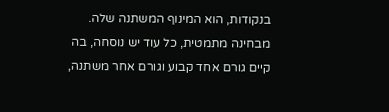בנקודות, הוא המינוף המשתנה שלה. מבחינה מתמטית, כל עוד יש נוסחה, בה קיים גורם אחד קבוע וגורם אחר משתנה,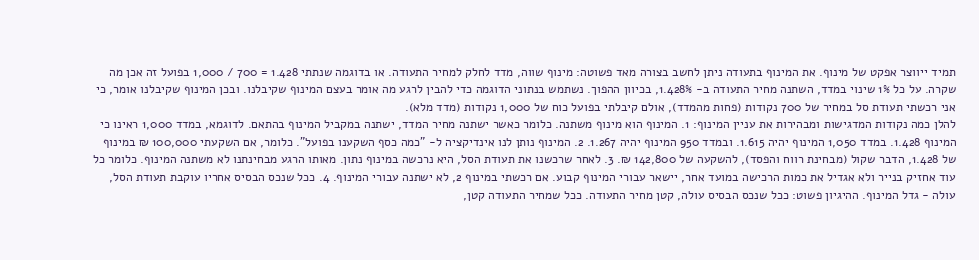תמיד ייווצר אפקט של מינוף. את המינוף בתעודה ניתן לחשב בצורה מאד פשוטה: מינוף שווה, מדד לחלק למחיר התעודה. או בדוגמה שנתתי 1.428 = 700 / 1,000 בפועל זה אכן מה שקרה. על כל 1% שינוי במדד, השתנה מחיר התעודה ב- 1.428%, בכיוון ההפוך. נשתמש בנתוני הדוגמה כדי להבין לרגע מה אומר בעצם המינוף שקיבלנו. ובכן המינוף שקיבלנו אומר, כי אני רכשתי תעודת סל במחיר של 700 נקודות (פחות מהמדד), אולם קיבלתי בפועל כוח של 1,000 נקודות (מדד מלא).
להלן כמה נקודות המדגישות ומבהירות את עניין המינוף: 1. המינוף הוא מינוף משתנה. כלומר כאשר ישתנה מחיר המדד, ישתנה במקביל המינוף בהתאם. לדוגמא, במדד 1,000 ראינו כי המינוף 1.428. במדד 1,050 המינוף יהיה 1.615. ובמדד 950 המינוף יהיה 1.267. 2. המינוף נותן לנו אינדיקציה ל- "כמה כסף השקענו בפועל". כלומר, אם השקעתי 100,000 ₪ במינוף של 1.428, הדבר שקול (מבחינת רווח והפסד), להשקעה של 142,800 ₪. 3. לאחר שרכשנו את תעודת הסל, היא נרכשה במינוף נתון. מאותו הרגע מבחינתנו לא משתנה המינוף. כלומר כל עוד אחזיק בנייר ולא אגדיל את כמות הרכישה במועד אחר, יישאר עבורי המינוף קבוע. אם רכשתי במינוף 2, לא ישתנה עבורי המינוף. 4. ככל שנכס הבסיס אחריו עוקבת תעודת הסל, עולה - גדל המינוף. ההיגיון פשוט: ככל שנכס הבסיס עולה, קטן מחיר התעודה. ככל שמחיר התעודה קטן,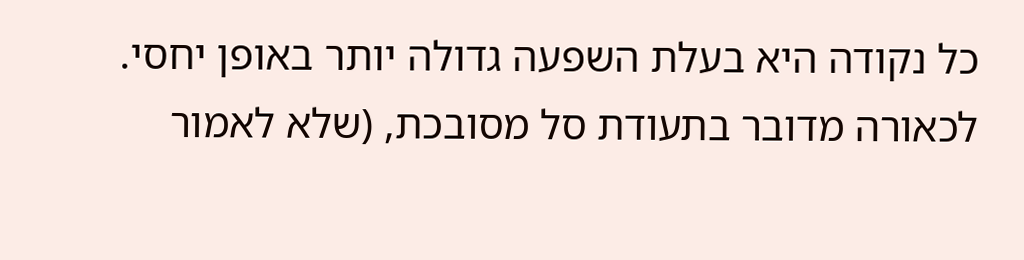כל נקודה היא בעלת השפעה גדולה יותר באופן יחסי.
לכאורה מדובר בתעודת סל מסובכת, (שלא לאמור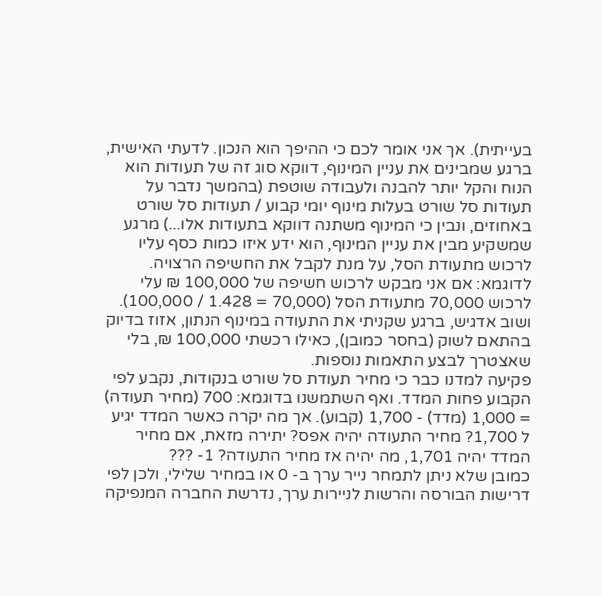בעייתית). אך אני אומר לכם כי ההיפך הוא הנכון. לדעתי האישית, ברגע שמבינים את עניין המינוף, דווקא סוג זה של תעודות הוא הנוח והקל יותר להבנה ולעבודה שוטפת (בהמשך נדבר על תעודות סל שורט בעלות מינוף יומי קבוע / תעודות סל שורט באחוזים, ונבין כי המינוף משתנה דווקא בתעודות אלו...) מרגע שמשקיע מבין את עניין המינוף, הוא ידע איזו כמות כסף עליו לרכוש מתעודת הסל, על מנת לקבל את החשיפה הרצויה. לדוגמא: אם אני מבקש לרכוש חשיפה של 100,000 ₪ עלי לרכוש 70,000 מתעודת הסל (70,000 = 1.428 / 100,000). ושוב אדגיש, ברגע שקניתי את התעודה במינוף הנתון, אזוז בדיוק בהתאם לשוק (בחסר כמובן), כאילו רכשתי 100,000 ₪, בלי שאצטרך לבצע התאמות נוספות.
פקיעה למדנו כבר כי מחיר תעודת סל שורט בנקודות, נקבע לפי הקבוע פחות המדד. ואף השתמשנו בדוגמא: 700 (מחיר תעודה) = 1,000 (מדד) - 1,700 (קבוע). אך מה יקרה כאשר המדד יגיע ל 1,700? מחיר התעודה יהיה אפס? יתירה מזאת, אם מחיר המדד יהיה 1,701, מה יהיה אז מחיר התעודה? 1- ???
כמובן שלא ניתן לתמחר נייר ערך ב- 0 או במחיר שלילי, ולכן לפי דרישות הבורסה והרשות לניירות ערך, נדרשת החברה המנפיקה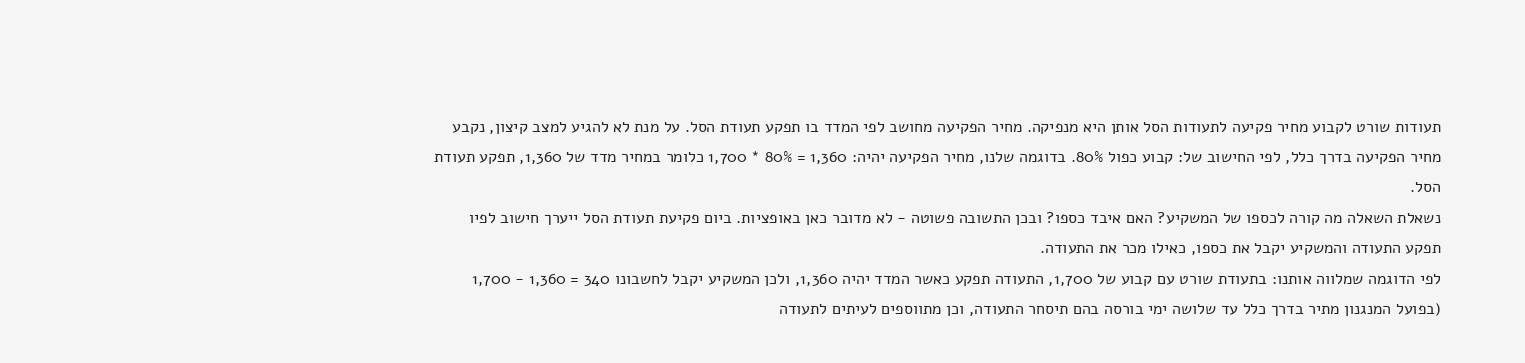תעודות שורט לקבוע מחיר פקיעה לתעודות הסל אותן היא מנפיקה. מחיר הפקיעה מחושב לפי המדד בו תפקע תעודת הסל. על מנת לא להגיע למצב קיצון, נקבע מחיר הפקיעה בדרך כלל, לפי החישוב של: קבוע כפול 80%. בדוגמה שלנו, מחיר הפקיעה יהיה: 1,360 = 80% * 1,700 כלומר במחיר מדד של 1,360, תפקע תעודת הסל.
נשאלת השאלה מה קורה לכספו של המשקיע? האם איבד כספו? ובכן התשובה פשוטה - לא מדובר כאן באופציות. ביום פקיעת תעודת הסל ייערך חישוב לפיו תפקע התעודה והמשקיע יקבל את כספו, כאילו מכר את התעודה.
לפי הדוגמה שמלווה אותנו: בתעודת שורט עם קבוע של 1,700, התעודה תפקע כאשר המדד יהיה 1,360, ולכן המשקיע יקבל לחשבונו 340 = 1,360 - 1,700 (בפועל המנגנון מתיר בדרך כלל עד שלושה ימי בורסה בהם תיסחר התעודה, וכן מתווספים לעיתים לתעודה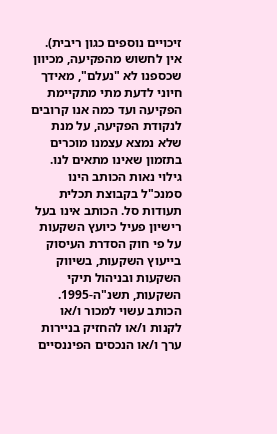זיכויים נוספים כגון ריבית). אין לחשוש מהפקיעה, מכיוון שכספנו לא "נעלם", מאידך חיוני לדעת מתי מתקיימת הפקיעה ועד כמה אנו קרובים לנקודת הפקיעה, על מנת שלא נמצא עצמנו מוכרים בתזמון שאינו מתאים לנו.
גילוי נאות הכותב הינו סמנכ"ל בקבוצת תכלית תעודות סל. הכותב אינו בעל רישיון פעיל כיועץ השקעות על פי חוק הסדרת העיסוק בייעוץ השקעות, בשיווק השקעות ובניהול תיקי השקעות, תשנ"ה-1995. הכותב עשוי למכור ו/או לקנות ו/או להחזיק בניירות ערך ו/או הנכסים הפיננסיים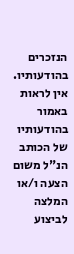הנזכרים בהודעותיו. אין לראות באמור בהודעותיו של הכותב הנ"ל משום הצעה ו/או המלצה לביצוע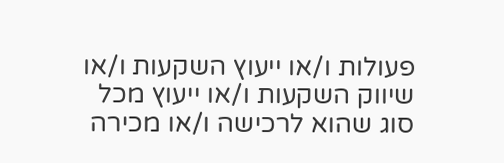פעולות ו/או ייעוץ השקעות ו/או שיווק השקעות ו/או ייעוץ מכל סוג שהוא לרכישה ו/או מכירה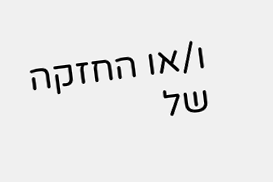ו/או החזקה של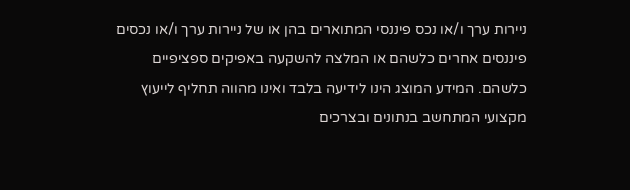ניירות ערך ו/או נכס פיננסי המתוארים בהן או של ניירות ערך ו/או נכסים פיננסים אחרים כלשהם או המלצה להשקעה באפיקים ספציפיים כלשהם. המידע המוצג הינו לידיעה בלבד ואינו מהווה תחליף לייעוץ מקצועי המתחשב בנתונים ובצרכים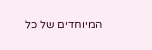המיוחדים של כל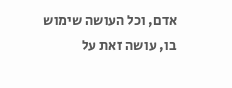אדם, וכל העושה שימוש בו, עושה זאת על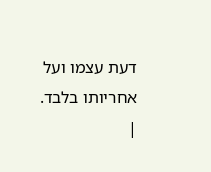דעת עצמו ועל אחריותו בלבד.
|